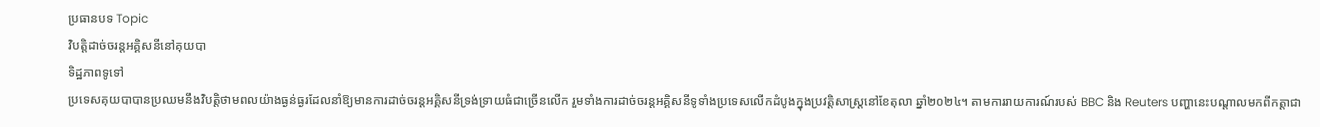ប្រធានបទ Topic
វិបត្តិដាច់ចរន្តអគ្គិសនីនៅគុយបា
ទិដ្ឋភាពទូទៅ
ប្រទេសគុយបាបានប្រឈមនឹងវិបត្តិថាមពលយ៉ាងធ្ងន់ធ្ងរដែលនាំឱ្យមានការដាច់ចរន្តអគ្គិសនីទ្រង់ទ្រាយធំជាច្រើនលើក រួមទាំងការដាច់ចរន្តអគ្គិសនីទូទាំងប្រទេសលើកដំបូងក្នុងប្រវត្តិសាស្ត្រនៅខែតុលា ឆ្នាំ២០២៤។ តាមការរាយការណ៍របស់ BBC និង Reuters បញ្ហានេះបណ្តាលមកពីកត្តាជា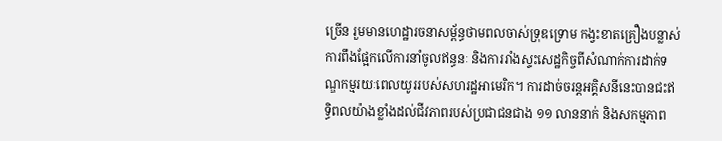ច្រើន រួមមានហេដ្ឋារចនាសម្ព័ន្ធថាមពលចាស់ទ្រុឌទ្រោម កង្វះខាតគ្រឿងបន្លាស់ ការពឹងផ្អែកលើការនាំចូលឥន្ធនៈ និងការរាំងស្ទះសេដ្ឋកិច្ចពីសំណាក់ការដាក់ទណ្ឌកម្មរយៈពេលយូររបស់សហរដ្ឋអាមេរិក។ ការដាច់ចរន្តអគ្គិសនីនេះបានជះឥទ្ធិពលយ៉ាងខ្លាំងដល់ជីវភាពរបស់ប្រជាជនជាង ១១ លាននាក់ និងសកម្មភាព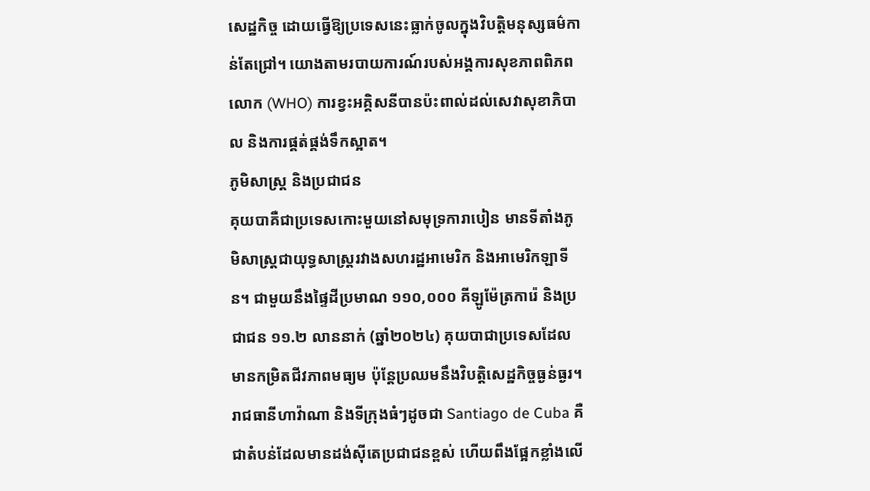សេដ្ឋកិច្ច ដោយធ្វើឱ្យប្រទេសនេះធ្លាក់ចូលក្នុងវិបត្តិមនុស្សធម៌កាន់តែជ្រៅ។ យោងតាមរបាយការណ៍របស់អង្គការសុខភាពពិភពលោក (WHO) ការខ្វះអគ្គិសនីបានប៉ះពាល់ដល់សេវាសុខាភិបាល និងការផ្គត់ផ្គង់ទឹកស្អាត។
ភូមិសាស្ត្រ និងប្រជាជន
គុយបាគឺជាប្រទេសកោះមួយនៅសមុទ្រការាបៀន មានទីតាំងភូមិសាស្ត្រជាយុទ្ធសាស្ត្ររវាងសហរដ្ឋអាមេរិក និងអាមេរិកឡាទីន។ ជាមួយនឹងផ្ទៃដីប្រមាណ ១១០,០០០ គីឡូម៉ែត្រការ៉េ និងប្រជាជន ១១.២ លាននាក់ (ឆ្នាំ២០២៤) គុយបាជាប្រទេសដែលមានកម្រិតជីវភាពមធ្យម ប៉ុន្តែប្រឈមនឹងវិបត្តិសេដ្ឋកិច្ចធ្ងន់ធ្ងរ។ រាជធានីហាវ៉ាណា និងទីក្រុងធំៗដូចជា Santiago de Cuba គឺជាតំបន់ដែលមានដង់ស៊ីតេប្រជាជនខ្ពស់ ហើយពឹងផ្អែកខ្លាំងលើ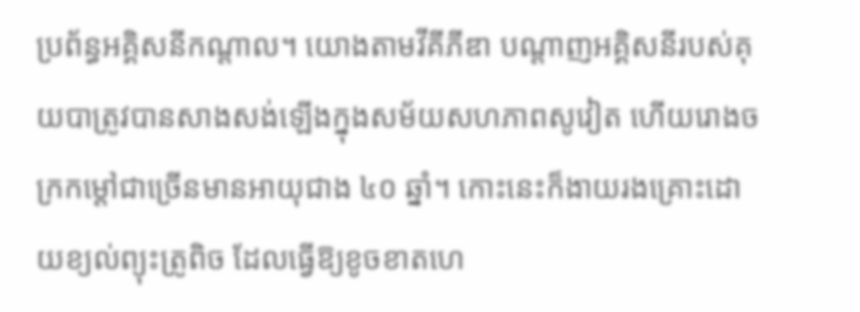ប្រព័ន្ធអគ្គិសនីកណ្តាល។ យោងតាមវីគីភីឌា បណ្តាញអគ្គិសនីរបស់គុយបាត្រូវបានសាងសង់ឡើងក្នុងសម័យសហភាពសូវៀត ហើយរោងចក្រកម្តៅជាច្រើនមានអាយុជាង ៤០ ឆ្នាំ។ កោះនេះក៏ងាយរងគ្រោះដោយខ្យល់ព្យុះត្រូពិច ដែលធ្វើឱ្យខូចខាតហេ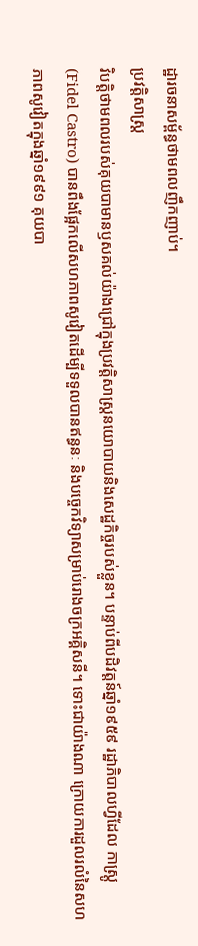ដ្ឋារចនាសម្ព័ន្ធថាមពលញឹកញាប់។
ប្រវត្តិសាស្ត្រ
វិបត្តិថាមពលរបស់គុយបាមានឫសគល់យ៉ាងជ្រៅក្នុងប្រវត្តិសាស្ត្រនយោបាយនិងសេដ្ឋកិច្ចរបស់ខ្លួន។ បន្ទាប់ពីបដិវត្តន៍ឆ្នាំ១៩៥៩ រដ្ឋាភិបាលហ្វីដែល កាស្ត្រូ (Fidel Castro) បានពឹងផ្អែកលើសហភាពសូវៀតដើម្បីទទួលបានឥន្ធនៈ និងបច្ចេកវិទ្យាសម្រាប់រោងចក្រអគ្គិសនី។ ទោះជាយ៉ាងណា ក្រោយការដួលរលំនៃសហភាពសូវៀតក្នុងឆ្នាំ១៩៩១ គុយបា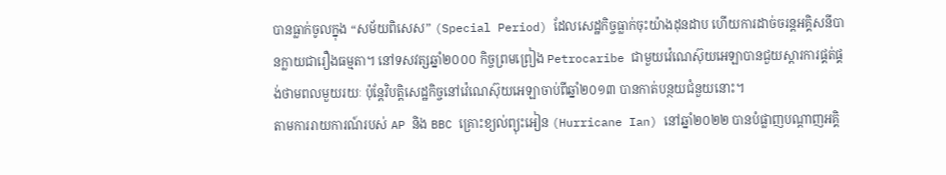បានធ្លាក់ចូលក្នុង “សម័យពិសេស” (Special Period) ដែលសេដ្ឋកិច្ចធ្លាក់ចុះយ៉ាងដុនដាប ហើយការដាច់ចរន្តអគ្គិសនីបានក្លាយជារឿងធម្មតា។ នៅទសវត្សឆ្នាំ២០០០ កិច្ចព្រមព្រៀង Petrocaribe ជាមួយវ៉េណេស៊ុយអេឡាបានជួយស្តារការផ្គត់ផ្គង់ថាមពលមួយរយៈ ប៉ុន្តែវិបត្តិសេដ្ឋកិច្ចនៅវ៉េណេស៊ុយអេឡាចាប់ពីឆ្នាំ២០១៣ បានកាត់បន្ថយជំនួយនោះ។
តាមការរាយការណ៍របស់ AP និង BBC គ្រោះខ្យល់ព្យុះអៀន (Hurricane Ian) នៅឆ្នាំ២០២២ បានបំផ្លាញបណ្តាញអគ្គិ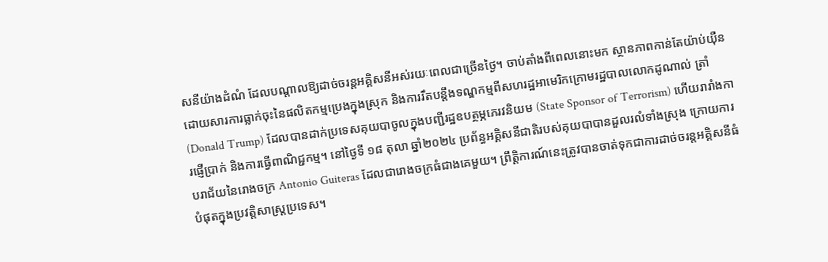សនីយ៉ាងដំណំ ដែលបណ្តាលឱ្យដាច់ចរន្តអគ្គិសនីអស់រយៈពេលជាច្រើនថ្ងៃ។ ចាប់តាំងពីពេលនោះមក ស្ថានភាពកាន់តែយ៉ាប់យ៉ឺនដោយសារការធ្លាក់ចុះនៃផលិតកម្មប្រេងក្នុងស្រុក និងការរឹតបន្តឹងទណ្ឌកម្មពីសហរដ្ឋអាមេរិកក្រោមរដ្ឋបាលលោកដូណាល់ ត្រាំ (Donald Trump) ដែលបានដាក់ប្រទេសគុយបាចូលក្នុងបញ្ជីរដ្ឋឧបត្ថម្ភភេរវនិយម (State Sponsor of Terrorism) ហើយរារាំងការផ្ញើប្រាក់ និងការធ្វើពាណិជ្ជកម្ម។ នៅថ្ងៃទី ១៨ តុលា ឆ្នាំ២០២៤ ប្រព័ន្ធអគ្គិសនីជាតិរបស់គុយបាបានដួលរលំទាំងស្រុង ក្រោយការបរាជ័យនៃរោងចក្រ Antonio Guiteras ដែលជារោងចក្រធំជាងគេមួយ។ ព្រឹត្តិការណ៍នេះត្រូវបានចាត់ទុកជាការដាច់ចរន្តអគ្គិសនីធំបំផុតក្នុងប្រវត្តិសាស្ត្រប្រទេស។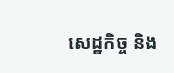សេដ្ឋកិច្ច និង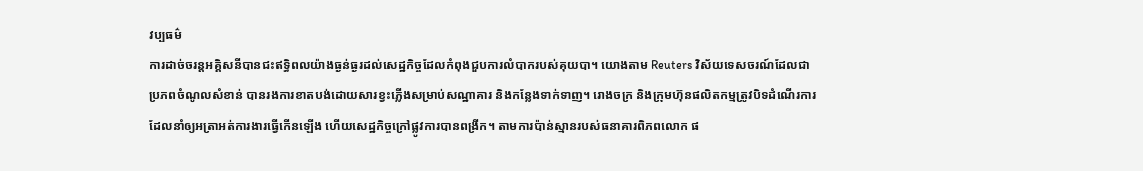វប្បធម៌
ការដាច់ចរន្តអគ្គិសនីបានជះឥទ្ធិពលយ៉ាងធ្ងន់ធ្ងរដល់សេដ្ឋកិច្ចដែលកំពុងជួបការលំបាករបស់គុយបា។ យោងតាម Reuters វិស័យទេសចរណ៍ដែលជាប្រភពចំណូលសំខាន់ បានរងការខាតបង់ដោយសារខ្វះភ្លើងសម្រាប់សណ្ឋាគារ និងកន្លែងទាក់ទាញ។ រោងចក្រ និងក្រុមហ៊ុនផលិតកម្មត្រូវបិទដំណើរការ ដែលនាំឲ្យអត្រាអត់ការងារធ្វើកើនឡើង ហើយសេដ្ឋកិច្ចក្រៅផ្លូវការបានពង្រីក។ តាមការប៉ាន់ស្មានរបស់ធនាគារពិភពលោក ផ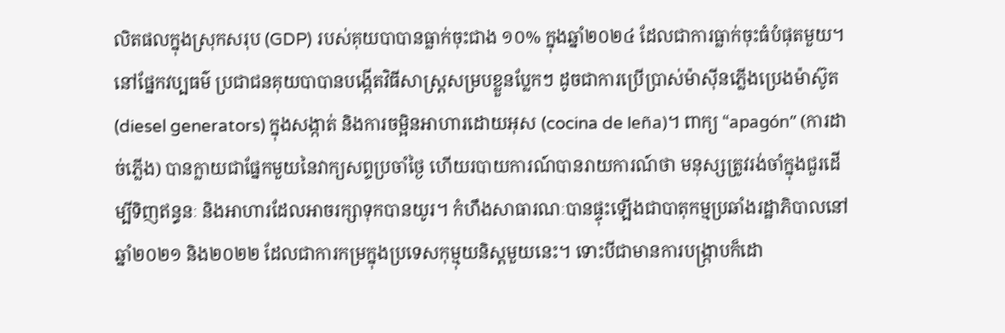លិតផលក្នុងស្រុកសរុប (GDP) របស់គុយបាបានធ្លាក់ចុះជាង ១០% ក្នុងឆ្នាំ២០២៤ ដែលជាការធ្លាក់ចុះធំបំផុតមួយ។
នៅផ្នែកវប្បធម៌ ប្រជាជនគុយបាបានបង្កើតវិធីសាស្ត្រសម្របខ្លួនប្លែកៗ ដូចជាការប្រើប្រាស់ម៉ាស៊ីនភ្លើងប្រេងម៉ាស៊ូត (diesel generators) ក្នុងសង្កាត់ និងការចម្អិនអាហារដោយអុស (cocina de leña)។ ពាក្យ “apagón” (ការដាច់ភ្លើង) បានក្លាយជាផ្នែកមួយនៃវាក្យសព្ទប្រចាំថ្ងៃ ហើយរបាយការណ៍បានរាយការណ៍ថា មនុស្សត្រូវរង់ចាំក្នុងជួរដើម្បីទិញឥន្ធនៈ និងអាហារដែលអាចរក្សាទុកបានយូរ។ កំហឹងសាធារណៈបានផ្ទុះឡើងជាបាតុកម្មប្រឆាំងរដ្ឋាភិបាលនៅឆ្នាំ២០២១ និង២០២២ ដែលជាការកម្រក្នុងប្រទេសកុម្មុយនិស្តមួយនេះ។ ទោះបីជាមានការបង្ក្រាបក៏ដោ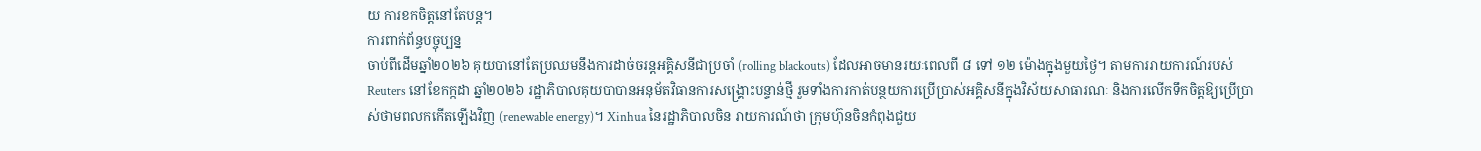យ ការខកចិត្តនៅតែបន្ត។
ការពាក់ព័ន្ធបច្ចុប្បន្ន
ចាប់ពីដើមឆ្នាំ២០២៦ គុយបានៅតែប្រឈមនឹងការដាច់ចរន្តអគ្គិសនីជាប្រចាំ (rolling blackouts) ដែលអាចមានរយៈពេលពី ៨ ទៅ ១២ ម៉ោងក្នុងមួយថ្ងៃ។ តាមការរាយការណ៍របស់ Reuters នៅខែកក្កដា ឆ្នាំ២០២៦ រដ្ឋាភិបាលគុយបាបានអនុម័តវិធានការសង្គ្រោះបន្ទាន់ថ្មី រួមទាំងការកាត់បន្ថយការប្រើប្រាស់អគ្គិសនីក្នុងវិស័យសាធារណៈ និងការលើកទឹកចិត្តឱ្យប្រើប្រាស់ថាមពលកកើតឡើងវិញ (renewable energy)។ Xinhua នៃរដ្ឋាភិបាលចិន រាយការណ៍ថា ក្រុមហ៊ុនចិនកំពុងជួយ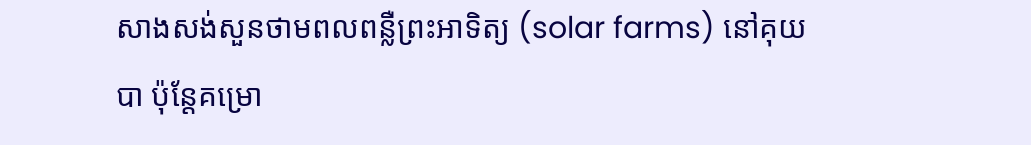សាងសង់សួនថាមពលពន្លឺព្រះអាទិត្យ (solar farms) នៅគុយបា ប៉ុន្តែគម្រោ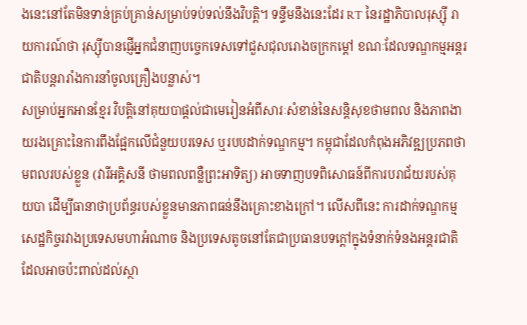ងនេះនៅតែមិនទាន់គ្រប់គ្រាន់សម្រាប់ទប់ទល់នឹងវិបត្តិ។ ទន្ទឹមនឹងនេះដែរ RT នៃរដ្ឋាភិបាលរុស្ស៊ី រាយការណ៍ថា រុស្ស៊ីបានផ្ញើអ្នកជំនាញបច្ចេកទេសទៅជួសជុលរោងចក្រកម្តៅ ខណៈដែលទណ្ឌកម្មអន្តរជាតិបន្តរារាំងការនាំចូលគ្រឿងបន្លាស់។
សម្រាប់អ្នកអានខ្មែរ វិបត្តិនៅគុយបាផ្តល់ជាមេរៀនអំពីសារៈសំខាន់នៃសន្តិសុខថាមពល និងភាពងាយរងគ្រោះនៃការពឹងផ្អែកលើជំនួយបរទេស ឬរបបដាក់ទណ្ឌកម្ម។ កម្ពុជាដែលកំពុងអភិវឌ្ឍប្រភពថាមពលរបស់ខ្លួន (វារីអគ្គិសនី ថាមពលពន្លឺព្រះអាទិត្យ) អាចទាញបទពិសោធន៍ពីការបរាជ័យរបស់គុយបា ដើម្បីធានាថាប្រព័ន្ធរបស់ខ្លួនមានភាពធន់នឹងគ្រោះខាងក្រៅ។ លើសពីនេះ ការដាក់ទណ្ឌកម្មសេដ្ឋកិច្ចរវាងប្រទេសមហាអំណាច និងប្រទេសតូចនៅតែជាប្រធានបទក្តៅក្នុងទំនាក់ទំនងអន្តរជាតិដែលអាចប៉ះពាល់ដល់ស្ថា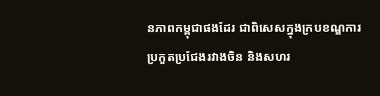នភាពកម្ពុជាផងដែរ ជាពិសេសក្នុងក្របខណ្ឌការប្រកួតប្រជែងរវាងចិន និងសហរ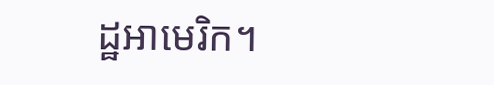ដ្ឋអាមេរិក។